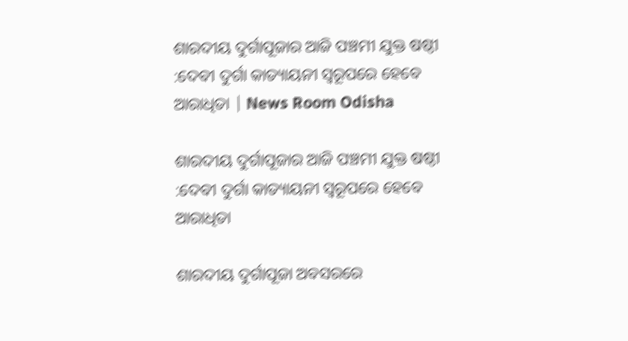ଶାରଦୀୟ ଦୁର୍ଗାପୂଜାର ଆଜି ପଞ୍ଚମୀ ଯୁକ୍ତ ଷଷ୍ଠୀ :ଦେବୀ ଦୁର୍ଗା କାତ୍ୟାୟନୀ ସ୍ୱରୂପରେ ହେବେ ଆରାଧିତା | News Room Odisha

ଶାରଦୀୟ ଦୁର୍ଗାପୂଜାର ଆଜି ପଞ୍ଚମୀ ଯୁକ୍ତ ଷଷ୍ଠୀ :ଦେବୀ ଦୁର୍ଗା କାତ୍ୟାୟନୀ ସ୍ୱରୂପରେ ହେବେ ଆରାଧିତା

ଶାରଦୀୟ ଦୁର୍ଗାପୂଜା ଅବସରରେ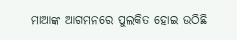ମାଆଙ୍କ ଆଗମନରେ ପୁଲକିତ ହୋଇ ଉଠିଛି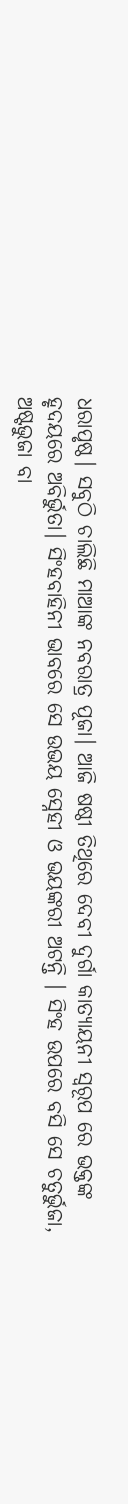ଧରାପୃଷ୍ଠ। ସବୁଠି ଚାଲିଛି ମାଆଙ୍କ ନବରାତ୍ର ପୂଜା। ଆଜି ଷଷ୍ଠୀ ତିଥିରେ ଦେବୀ ଦୁର୍ଗା କାତ୍ୟାୟନୀ ସ୍ୱରୂପ ରେ ଭକ୍ତଙ୍କ ହୃଦୟରେ ଅବିର୍ଭୁତା। ସିଂହବାହିନୀ ଭାବରେ ସେ ଉଭୟ ସ୍ନେହୀ ଓ ଭୟଙ୍କରୀ ଅଟନ୍ତି । ସିଂହ ଉପରେ ବସି ସେ ଚତୁର୍ଭୁଜା, ଅଷ୍ଟଭୁଜା ବା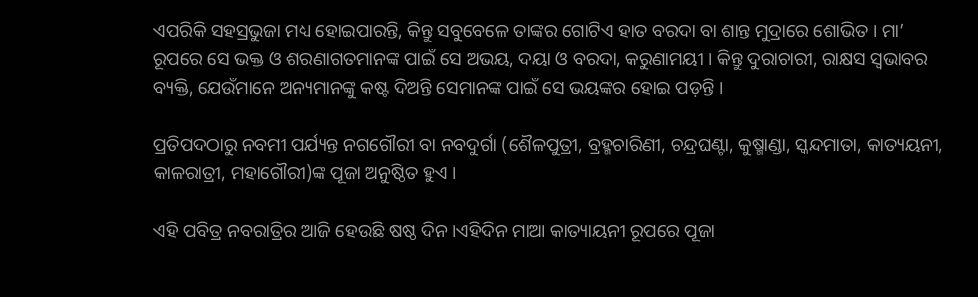ଏପରିକି ସହସ୍ରଭୁଜା ମଧ୍ୟ ହୋଇପାରନ୍ତି, କିନ୍ତୁ ସବୁବେଳେ ତାଙ୍କର ଗୋଟିଏ ହାତ ବରଦା ବା ଶାନ୍ତ ମୁଦ୍ରାରେ ଶୋଭିତ । ମା’ ରୂପରେ ସେ ଭକ୍ତ ଓ ଶରଣାଗତମାନଙ୍କ ପାଇଁ ସେ ଅଭୟ, ଦୟା ଓ ବରଦା, କରୁଣାମୟୀ । କିନ୍ତୁ ଦୁରାଚାରୀ, ରାକ୍ଷସ ସ୍ୱଭାବର ବ୍ୟକ୍ତି, ଯେଉଁମାନେ ଅନ୍ୟମାନଙ୍କୁ କଷ୍ଟ ଦିଅନ୍ତି ସେମାନଙ୍କ ପାଇଁ ସେ ଭୟଙ୍କର ହୋଇ ପଡ଼ନ୍ତି ।

ପ୍ରତିପଦଠାରୁ ନବମୀ ପର୍ଯ୍ୟନ୍ତ ନଗଗୌରୀ ବା ନବଦୁର୍ଗା (ଶୈଳପୁତ୍ରୀ, ବ୍ରହ୍ମଚାରିଣୀ, ଚନ୍ଦ୍ରଘଣ୍ଟା, କୁଷ୍ମାଣ୍ଡା, ସ୍କନ୍ଦମାତା, କାତ୍ୟୟନୀ, କାଳରାତ୍ରୀ, ମହାଗୌରୀ)ଙ୍କ ପୂଜା ଅନୁଷ୍ଠିତ ହୁଏ ।

ଏହି ପବିତ୍ର ନବରାତ୍ରିର ଆଜି ହେଉଛି ଷଷ୍ଠ ଦିନ।ଏହିଦିନ ମାଆ କାତ୍ୟାୟନୀ ରୂପରେ ପୂଜା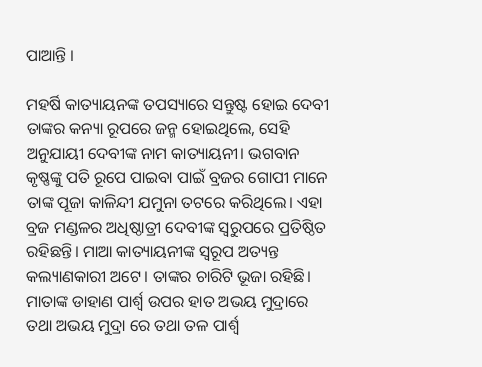ପାଆନ୍ତି ।

ମହର୍ଷି କାତ୍ୟାୟନଙ୍କ ତପସ୍ୟାରେ ସନ୍ତୁଷ୍ଟ ହୋଇ ଦେବୀ ତାଙ୍କର କନ୍ୟା ରୂପରେ ଜନ୍ମ ହୋଇଥିଲେ, ସେହି ଅନୁଯାୟୀ ଦେବୀଙ୍କ ନାମ କାତ୍ୟାୟନୀ। ଭଗବାନ କୃଷ୍ଣଙ୍କୁ ପତି ରୂପେ ପାଇବା ପାଇଁ ବ୍ରଜର ଗୋପୀ ମାନେ ତାଙ୍କ ପୂଜା କାଳିନ୍ଦୀ ଯମୁନା ତଟରେ କରିଥିଲେ। ଏହା ବ୍ରଜ ମଣ୍ଡଳର ଅଧିଷ୍ଠାତ୍ରୀ ଦେବୀଙ୍କ ସ୍ୱରୁପରେ ପ୍ରତିଷ୍ଠିତ ରହିଛନ୍ତି। ମାଆ କାତ୍ୟାୟନୀଙ୍କ ସ୍ୱରୂପ ଅତ୍ୟନ୍ତ କଲ୍ୟାଣକାରୀ ଅଟେ। ତାଙ୍କର ଚାରିଟି ଭୂଜା ରହିଛି। ମାତାଙ୍କ ଡାହାଣ ପାର୍ଶ୍ଵ ଉପର ହାତ ଅଭୟ ମୁଦ୍ରାରେ ତଥା ଅଭୟ ମୁଦ୍ରା ରେ ତଥା ତଳ ପାର୍ଶ୍ଵ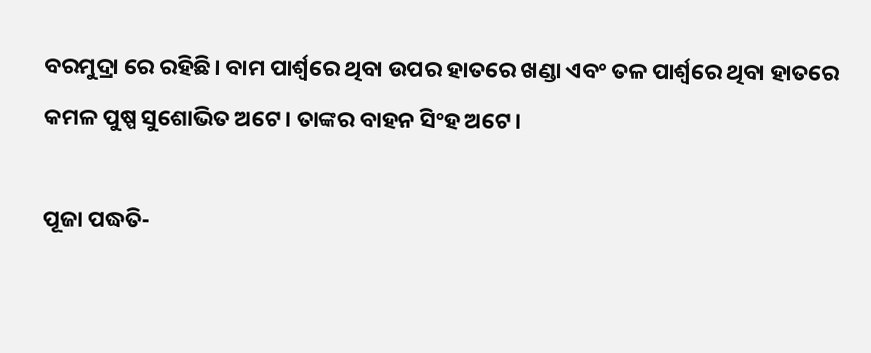ବରମୁଦ୍ରା ରେ ରହିଛି। ବାମ ପାର୍ଶ୍ୱରେ ଥିବା ଉପର ହାତରେ ଖଣ୍ଡା ଏବଂ ତଳ ପାର୍ଶ୍ୱରେ ଥିବା ହାତରେ କମଳ ପୁଷ୍ପ ସୁଶୋଭିତ ଅଟେ। ତାଙ୍କର ବାହନ ସିଂହ ଅଟେ।

ପୂଜା ପଦ୍ଧତି-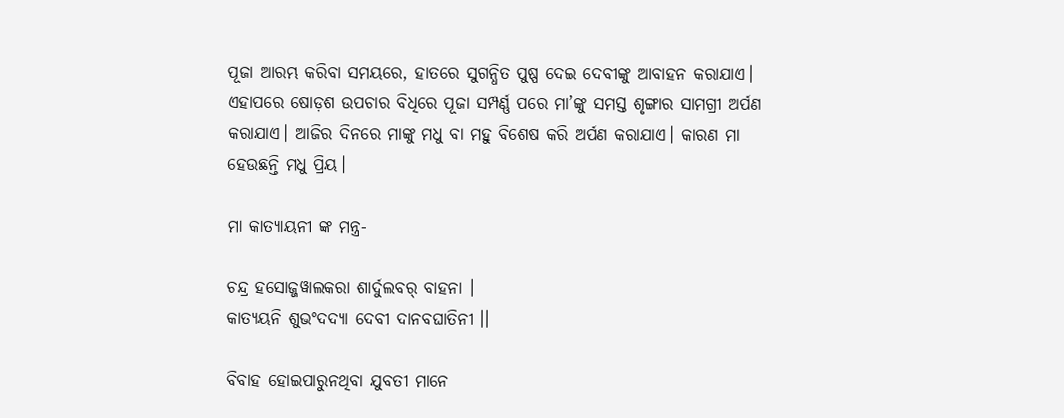ପୂଜା ଆରମ୍ଭ କରିବା ସମୟରେ, ହାତରେ ସୁଗନ୍ଧିତ ପୁଷ୍ପ ଦେଇ ଦେବୀଙ୍କୁ ଆବାହନ କରାଯାଏ। ଏହାପରେ ଷୋଡ଼ଶ ଉପଚାର ବିଧିରେ ପୂଜା ସମ୍ପର୍ଣ୍ଣ ପରେ ମା’ଙ୍କୁ ସମସ୍ତ ଶୃଙ୍ଗାର ସାମଗ୍ରୀ ଅର୍ପଣ କରାଯାଏ। ଆଜିର ଦିନରେ ମାଙ୍କୁ ମଧୁ ବା ମହୁ ବିଶେଷ କରି ଅର୍ପଣ କରାଯାଏ। କାରଣ ମା ହେଉଛନ୍ତି ମଧୁ ପ୍ରିୟ।

ମା କାତ୍ୟାୟନୀ ଙ୍କ ମନ୍ତ୍ର-

ଚନ୍ଦ୍ର ହସୋଜ୍ଜୱାଲକରା ଶାର୍ଦୁଲବର୍ ବାହନା ।
କାତ୍ୟୟନି ଶୁଭଂଦଦ୍ୟା ଦେବୀ ଦାନବଘାତିନୀ ।।

ବିବାହ ହୋଇପାରୁନଥିବା ଯୁବତୀ ମାନେ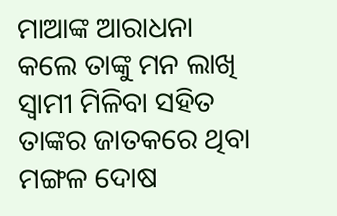ମାଆଙ୍କ ଆରାଧନା କଲେ ତାଙ୍କୁ ମନ ଲାଖି ସ୍ୱାମୀ ମିଳିବା ସହିତ ତାଙ୍କର ଜାତକରେ ଥିବା ମଙ୍ଗଳ ଦୋଷ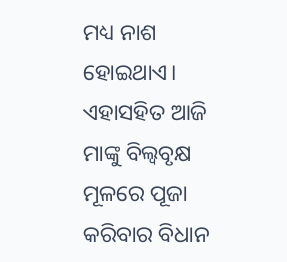ମଧ୍ୟ ନାଶ ହୋଇଥାଏ। ଏହାସହିତ ଆଜି ମାଙ୍କୁ ବିଲ୍ଵବୃକ୍ଷ ମୂଳରେ ପୂଜା କରିବାର ବିଧାନ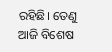ରହିଛି। ତେଣୁ ଆଜି ବିଶେଷ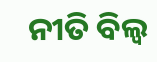ନୀତି ବିଲ୍ଵ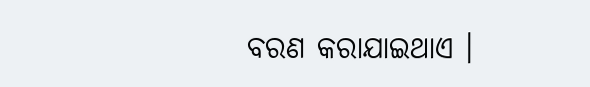ବରଣ କରାଯାଇଥାଏ ।